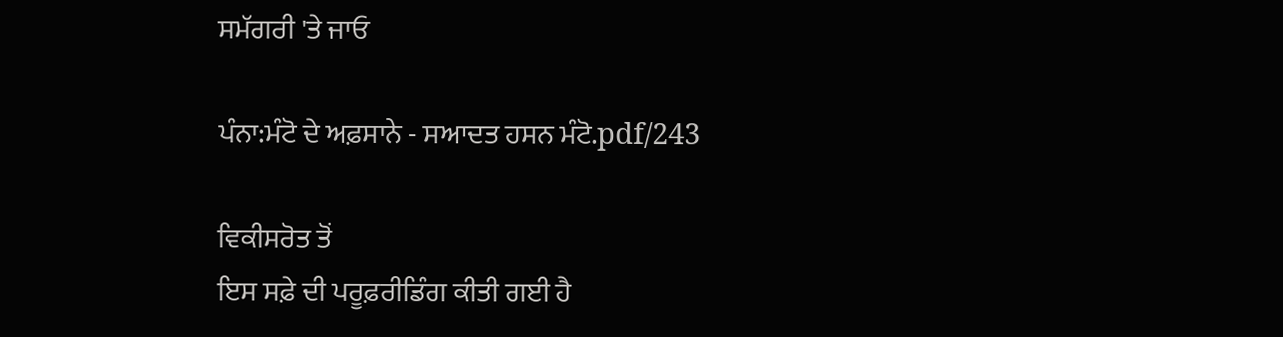ਸਮੱਗਰੀ 'ਤੇ ਜਾਓ

ਪੰਨਾ:ਮੰਟੋ ਦੇ ਅਫ਼ਸਾਨੇ - ਸਆਦਤ ਹਸਨ ਮੰਟੋ.pdf/243

ਵਿਕੀਸਰੋਤ ਤੋਂ
ਇਸ ਸਫ਼ੇ ਦੀ ਪਰੂਫ਼ਰੀਡਿੰਗ ਕੀਤੀ ਗਈ ਹੈ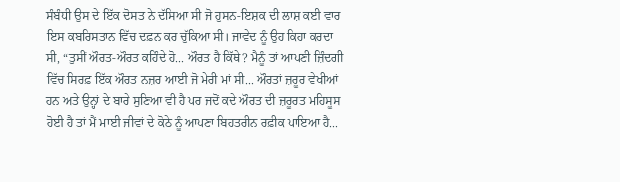ਸੰਬੰਧੀ ਉਸ ਦੇ ਇੱਕ ਦੋਸਤ ਨੇ ਦੱਸਿਆ ਸੀ ਜੋ ਹੁਸਨ-ਇਸ਼ਕ ਦੀ ਲਾਸ਼ ਕਈ ਵਾਰ ਇਸ ਕਬਰਿਸਤਾਨ ਵਿੱਚ ਦਫ਼ਨ ਕਰ ਚੁੱਕਿਆ ਸੀ। ਜਾਵੇਦ ਨੂੰ ਉਹ ਕਿਹਾ ਕਰਦਾ ਸੀ, “ਤੁਸੀਂ ਔਰਤ-ਔਰਤ ਕਹਿੰਦੇ ਹੋ... ਔਰਤ ਹੈ ਕਿੱਥੇ? ਮੈਨੂੰ ਤਾਂ ਆਪਣੀ ਜ਼ਿੰਦਗੀ ਵਿੱਚ ਸਿਰਫ਼ ਇੱਕ ਔਰਤ ਨਜ਼ਰ ਆਈ ਜੋ ਮੇਰੀ ਮਾਂ ਸੀ... ਔਰਤਾਂ ਜ਼ਰੂਰ ਵੇਖੀਆਂ ਹਨ ਅਤੇ ਉਨ੍ਹਾਂ ਦੇ ਬਾਰੇ ਸੁਣਿਆ ਵੀ ਹੈ ਪਰ ਜਦੋਂ ਕਦੇ ਔਰਤ ਦੀ ਜ਼ਰੂਰਤ ਮਹਿਸੂਸ ਹੋਈ ਹੈ ਤਾਂ ਮੈਂ ਮਾਈ ਜੀਵਾਂ ਦੇ ਕੋਠੇ ਨੂੰ ਆਪਣਾ ਬਿਹਤਰੀਨ ਰਫ਼ੀਕ ਪਾਇਆ ਹੈ...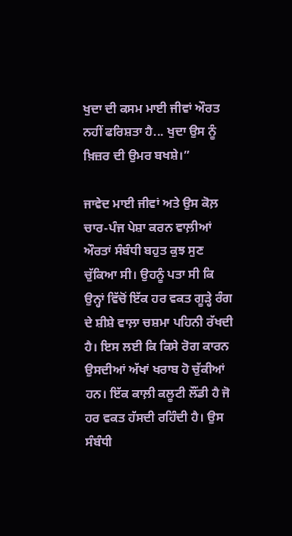ਖੁਦਾ ਦੀ ਕਸਮ ਮਾਈ ਜੀਵਾਂ ਔਰਤ ਨਹੀਂ ਫਰਿਸ਼ਤਾ ਹੈ... ਖੁਦਾ ਉਸ ਨੂੰ ਖ਼ਿਜ਼ਰ ਦੀ ਉਮਰ ਬਖਸ਼ੇ।”

ਜਾਵੇਦ ਮਾਈ ਜੀਵਾਂ ਅਤੇ ਉਸ ਕੋਲ਼ ਚਾਰ-ਪੰਜ ਪੇਸ਼ਾ ਕਰਨ ਵਾਲ਼ੀਆਂ ਔਰਤਾਂ ਸੰਬੰਧੀ ਬਹੁਤ ਕੁਝ ਸੁਣ ਚੁੱਕਿਆ ਸੀ। ਉਹਨੂੰ ਪਤਾ ਸੀ ਕਿ ਉਨ੍ਹਾਂ ਵਿੱਚੋਂ ਇੱਕ ਹਰ ਵਕਤ ਗੂੜ੍ਹੇ ਰੰਗ ਦੇ ਸ਼ੀਸ਼ੇ ਵਾਲ਼ਾ ਚਸ਼ਮਾ ਪਹਿਨੀ ਰੱਖਦੀ ਹੈ। ਇਸ ਲਈ ਕਿ ਕਿਸੇ ਰੋਗ ਕਾਰਨ ਉਸਦੀਆਂ ਅੱਖਾਂ ਖਰਾਬ ਹੋ ਚੁੱਕੀਆਂ ਹਨ। ਇੱਕ ਕਾਲ਼ੀ ਕਲੂਟੀ ਲੌਂਡੀ ਹੈ ਜੋ ਹਰ ਵਕਤ ਹੱਸਦੀ ਰਹਿੰਦੀ ਹੈ। ਉਸ ਸੰਬੰਧੀ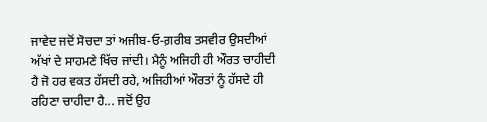ਜਾਵੇਦ ਜਦੋਂ ਸੋਚਦਾ ਤਾਂ ਅਜੀਬ-ਓ-ਗ਼ਰੀਬ ਤਸਵੀਰ ਉਸਦੀਆਂ ਅੱਖਾਂ ਦੇ ਸਾਹਮਣੇ ਖਿੱਚ ਜਾਂਦੀ। ਮੈਨੂੰ ਅਜਿਹੀ ਹੀ ਔਰਤ ਚਾਹੀਦੀ ਹੈ ਜੋ ਹਰ ਵਕਤ ਹੱਸਦੀ ਰਹੇ, ਅਜਿਹੀਆਂ ਔਰਤਾਂ ਨੂੰ ਹੱਸਦੇ ਹੀ ਰਹਿਣਾ ਚਾਹੀਦਾ ਹੈ... ਜਦੋਂ ਉਹ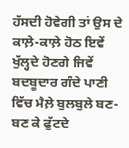ਹੱਸਦੀ ਹੋਵੇਗੀ ਤਾਂ ਉਸ ਦੇ ਕਾਲ਼ੇ-ਕਾਲ਼ੇ ਹੋਠ ਇਵੇਂ ਖੁੱਲ੍ਹਦੇ ਹੋਣਗੇ ਜਿਵੇਂ ਬਦਬੂਦਾਰ ਗੰਦੇ ਪਾਣੀ ਵਿੱਚ ਮੈਲ਼ੇ ਬੁਲਬੁਲੇ ਬਣ-ਬਣ ਕੇ ਫੁੱਟਦੇ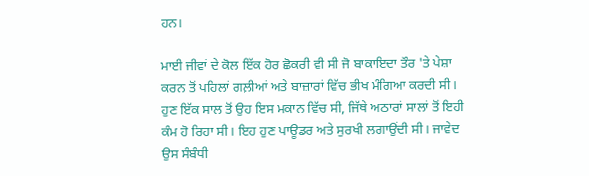ਹਨ।

ਮਾਈ ਜੀਵਾਂ ਦੇ ਕੋਲ ਇੱਕ ਹੋਰ ਛੋਕਰੀ ਵੀ ਸੀ ਜੋ ਬਾਕਾਇਦਾ ਤੌਰ 'ਤੇ ਪੇਸ਼ਾ ਕਰਨ ਤੋਂ ਪਹਿਲਾਂ ਗਲ਼ੀਆਂ ਅਤੇ ਬਾਜ਼ਾਰਾਂ ਵਿੱਚ ਭੀਖ ਮੰਗਿਆ ਕਰਦੀ ਸੀ। ਹੁਣ ਇੱਕ ਸਾਲ ਤੋਂ ਉਹ ਇਸ ਮਕਾਨ ਵਿੱਚ ਸੀ, ਜਿੱਥੇ ਅਠਾਰਾਂ ਸਾਲਾਂ ਤੋਂ ਇਹੀ ਕੰਮ ਹੋ ਰਿਹਾ ਸੀ। ਇਹ ਹੁਣ ਪਾਊਡਰ ਅਤੇ ਸੁਰਖੀ ਲਗਾਉਂਦੀ ਸੀ। ਜਾਵੇਦ ਉਸ ਸੰਬੰਧੀ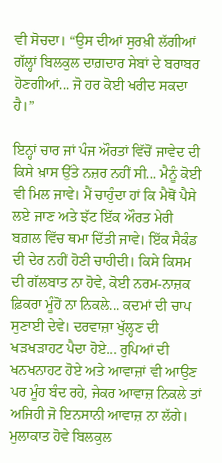ਵੀ ਸੋਚਦਾ। “ਉਸ ਦੀਆਂ ਸੁਰਖ਼ੀ ਲੱਗੀਆਂ ਗੱਲ੍ਹਾਂ ਬਿਲਕੁਲ ਦਾਗ਼ਦਾਰ ਸੇਬਾਂ ਦੇ ਬਰਾਬਰ ਹੋਣਗੀਆਂ... ਜੋ ਹਰ ਕੋਈ ਖਰੀਦ ਸਕਦਾ ਹੈ।”

ਇਨ੍ਹਾਂ ਚਾਰ ਜਾਂ ਪੰਜ ਔਰਤਾਂ ਵਿੱਚੋਂ ਜਾਵੇਦ ਦੀ ਕਿਸੇ ਖ਼ਾਸ ਉੱਤੇ ਨਜ਼ਰ ਨਹੀਂ ਸੀ... ਮੈਨੂੰ ਕੋਈ ਵੀ ਮਿਲ ਜਾਵੇ। ਮੈਂ ਚਾਹੁੰਦਾ ਹਾਂ ਕਿ ਮੈਥੋਂ ਪੈਸੇ ਲਏ ਜਾਣ ਅਤੇ ਝੱਟ ਇੱਕ ਔਰਤ ਮੇਰੀ ਬਗ਼ਲ ਵਿੱਚ ਥਮਾ ਦਿੱਤੀ ਜਾਵੇ। ਇੱਕ ਸੈਕੰਡ ਦੀ ਦੇਰ ਨਹੀਂ ਹੋਣੀ ਚਾਹੀਦੀ। ਕਿਸੇ ਕਿਸਮ ਦੀ ਗੱਲਬਾਤ ਨਾ ਹੋਵੇ, ਕੋਈ ਨਰਮ-ਨਾਜ਼ਕ ਫ਼ਿਕਰਾ ਮੂੰਹੋਂ ਨਾ ਨਿਕਲੇ... ਕਦਮਾਂ ਦੀ ਚਾਪ ਸੁਣਾਈ ਦੇਵੇ। ਦਰਵਾਜ਼ਾ ਖੁੱਲ੍ਹਣ ਦੀ ਖੜਖੜਾਹਟ ਪੈਦਾ ਹੋਏ... ਰੁਪਿਆਂ ਦੀ ਖਨਖਨਾਹਟ ਹੋਏ ਅਤੇ ਆਵਾਜ਼ਾਂ ਵੀ ਆਉਣ ਪਰ ਮੂੰਹ ਬੰਦ ਰਹੇ, ਜੇਕਰ ਆਵਾਜ਼ ਨਿਕਲੇ ਤਾਂ ਅਜਿਹੀ ਜੋ ਇਨਸਾਨੀ ਆਵਾਜ਼ ਨਾ ਲੱਗੇ। ਮੁਲਾਕਾਤ ਹੋਵੇ ਬਿਲਕੁਲ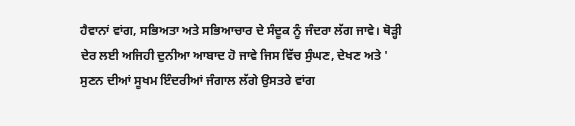ਹੈਵਾਨਾਂ ਵਾਂਗ, ਸਭਿਅਤਾ ਅਤੇ ਸਭਿਆਚਾਰ ਦੇ ਸੰਦੂਕ ਨੂੰ ਜੰਦਰਾ ਲੱਗ ਜਾਵੇ। ਥੋੜ੍ਹੀ ਦੇਰ ਲਈ ਅਜਿਹੀ ਦੁਨੀਆ ਆਬਾਦ ਹੋ ਜਾਵੇ ਜਿਸ ਵਿੱਚ ਸੁੰਘਣ, ਦੇਖਣ ਅਤੇ ' ਸੁਣਨ ਦੀਆਂ ਸੂਖਮ ਇੰਦਰੀਆਂ ਜੰਗਾਲ ਲੱਗੇ ਉਸਤਰੇ ਵਾਂਗ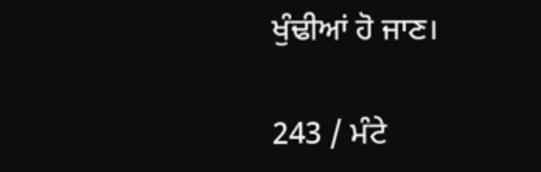ਖੁੰਢੀਆਂ ਹੋ ਜਾਣ।

243 / ਮੰਟੇ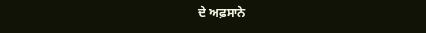ਦੇ ਅਫ਼ਸਾਨੇ